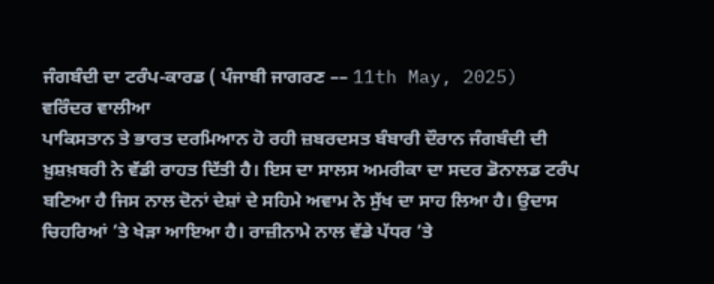ਜੰਗਬੰਦੀ ਦਾ ਟਰੰਪ-ਕਾਰਡ ( ਪੰਜਾਬੀ ਜਾਗਰਣ –– 11th May, 2025)
ਵਰਿੰਦਰ ਵਾਲੀਆ
ਪਾਕਿਸਤਾਨ ਤੇ ਭਾਰਤ ਦਰਮਿਆਨ ਹੋ ਰਹੀ ਜ਼ਬਰਦਸਤ ਬੰਬਾਰੀ ਦੌਰਾਨ ਜੰਗਬੰਦੀ ਦੀ ਖ਼ੁਸ਼ਖ਼ਬਰੀ ਨੇ ਵੱਡੀ ਰਾਹਤ ਦਿੱਤੀ ਹੈ। ਇਸ ਦਾ ਸਾਲਸ ਅਮਰੀਕਾ ਦਾ ਸਦਰ ਡੋਨਾਲਡ ਟਰੰਪ ਬਣਿਆ ਹੈ ਜਿਸ ਨਾਲ ਦੋਨਾਂ ਦੇਸ਼ਾਂ ਦੇ ਸਹਿਮੇ ਅਵਾਮ ਨੇ ਸੁੱਖ ਦਾ ਸਾਹ ਲਿਆ ਹੈ। ਉਦਾਸ ਚਿਹਰਿਆਂ ’ਤੇ ਖੇੜਾ ਆਇਆ ਹੈ। ਰਾਜ਼ੀਨਾਮੇ ਨਾਲ ਵੱਡੇ ਪੱਧਰ ’ਤੇ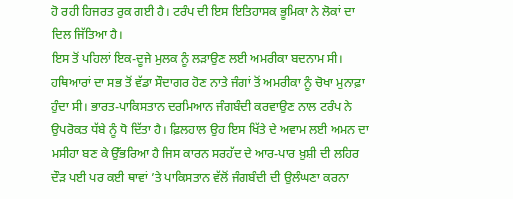ਹੋ ਰਹੀ ਹਿਜਰਤ ਰੁਕ ਗਈ ਹੈ। ਟਰੰਪ ਦੀ ਇਸ ਇਤਿਹਾਸਕ ਭੂਮਿਕਾ ਨੇ ਲੋਕਾਂ ਦਾ ਦਿਲ ਜਿੱਤਿਆ ਹੈ।
ਇਸ ਤੋਂ ਪਹਿਲਾਂ ਇਕ-ਦੂਜੇ ਮੁਲਕ ਨੂੰ ਲੜਾਉਣ ਲਈ ਅਮਰੀਕਾ ਬਦਨਾਮ ਸੀ। ਹਥਿਆਰਾਂ ਦਾ ਸਭ ਤੋਂ ਵੱਡਾ ਸੌਦਾਗਰ ਹੋਣ ਨਾਤੇ ਜੰਗਾਂ ਤੋਂ ਅਮਰੀਕਾ ਨੂੰ ਚੋਖਾ ਮੁਨਾਫ਼ਾ ਹੁੰਦਾ ਸੀ। ਭਾਰਤ-ਪਾਕਿਸਤਾਨ ਦਰਮਿਆਨ ਜੰਗਬੰਦੀ ਕਰਵਾਉਣ ਨਾਲ ਟਰੰਪ ਨੇ ਉਪਰੋਕਤ ਧੱਬੇ ਨੂੰ ਧੋ ਦਿੱਤਾ ਹੈ। ਫ਼ਿਲਹਾਲ ਉਹ ਇਸ ਖਿੱਤੇ ਦੇ ਅਵਾਮ ਲਈ ਅਮਨ ਦਾ ਮਸੀਹਾ ਬਣ ਕੇ ਉੱਭਰਿਆ ਹੈ ਜਿਸ ਕਾਰਨ ਸਰਹੱਦ ਦੇ ਆਰ-ਪਾਰ ਖ਼ੁਸ਼ੀ ਦੀ ਲਹਿਰ ਦੌੜ ਪਈ ਪਰ ਕਈ ਥਾਵਾਂ ’ਤੇ ਪਾਕਿਸਤਾਨ ਵੱਲੋਂ ਜੰਗਬੰਦੀ ਦੀ ਉਲੰਘਣਾ ਕਰਨਾ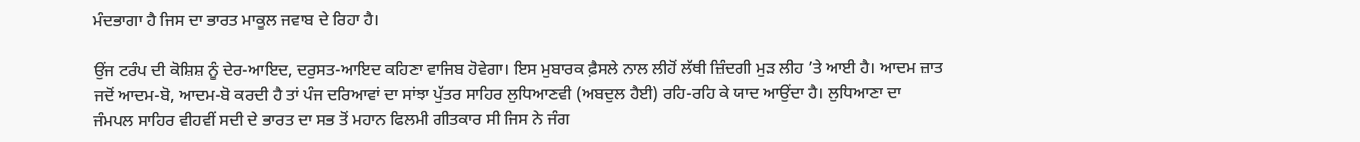ਮੰਦਭਾਗਾ ਹੈ ਜਿਸ ਦਾ ਭਾਰਤ ਮਾਕੂਲ ਜਵਾਬ ਦੇ ਰਿਹਾ ਹੈ।

ਉਂਜ ਟਰੰਪ ਦੀ ਕੋਸ਼ਿਸ਼ ਨੂੰ ਦੇਰ-ਆਇਦ, ਦਰੁਸਤ-ਆਇਦ ਕਹਿਣਾ ਵਾਜਿਬ ਹੋਵੇਗਾ। ਇਸ ਮੁਬਾਰਕ ਫ਼ੈਸਲੇ ਨਾਲ ਲੀਹੋਂ ਲੱਥੀ ਜ਼ਿੰਦਗੀ ਮੁੜ ਲੀਹ ’ਤੇ ਆਈ ਹੈ। ਆਦਮ ਜ਼ਾਤ ਜਦੋਂ ਆਦਮ-ਬੋ, ਆਦਮ-ਬੋ ਕਰਦੀ ਹੈ ਤਾਂ ਪੰਜ ਦਰਿਆਵਾਂ ਦਾ ਸਾਂਝਾ ਪੁੱਤਰ ਸਾਹਿਰ ਲੁਧਿਆਣਵੀ (ਅਬਦੁਲ ਹੈਈ) ਰਹਿ-ਰਹਿ ਕੇ ਯਾਦ ਆਉਂਦਾ ਹੈ। ਲੁਧਿਆਣਾ ਦਾ ਜੰਮਪਲ ਸਾਹਿਰ ਵੀਹਵੀਂ ਸਦੀ ਦੇ ਭਾਰਤ ਦਾ ਸਭ ਤੋਂ ਮਹਾਨ ਫਿਲਮੀ ਗੀਤਕਾਰ ਸੀ ਜਿਸ ਨੇ ਜੰਗ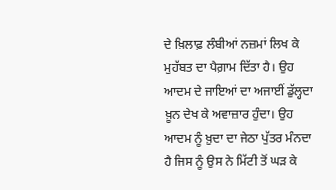ਦੇ ਖ਼ਿਲਾਫ਼ ਲੰਬੀਆਂ ਨਜ਼ਮਾਂ ਲਿਖ ਕੇ ਮੁਹੱਬਤ ਦਾ ਪੈਗ਼ਾਮ ਦਿੱਤਾ ਹੈ। ਉਹ ਆਦਮ ਦੇ ਜਾਇਆਂ ਦਾ ਅਜਾਈਂ ਡੁੱਲ੍ਹਦਾ ਖ਼ੂਨ ਦੇਖ ਕੇ ਅਵਾਜ਼ਾਰ ਹੁੰਦਾ। ਉਹ ਆਦਮ ਨੂੰ ਖ਼ੁਦਾ ਦਾ ਜੇਠਾ ਪੁੱਤਰ ਮੰਨਦਾ ਹੈ ਜਿਸ ਨੂੰ ਉਸ ਨੇ ਮਿੱਟੀ ਤੋਂ ਘੜ ਕੇ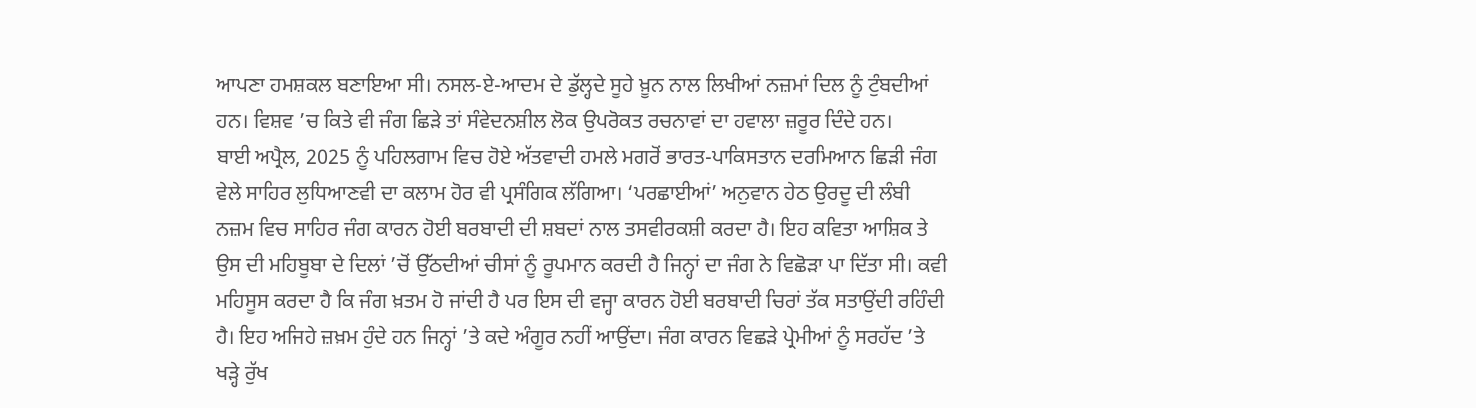ਆਪਣਾ ਹਮਸ਼ਕਲ ਬਣਾਇਆ ਸੀ। ਨਸਲ-ਏ-ਆਦਮ ਦੇ ਡੁੱਲ੍ਹਦੇ ਸੂਹੇ ਖ਼ੂਨ ਨਾਲ ਲਿਖੀਆਂ ਨਜ਼ਮਾਂ ਦਿਲ ਨੂੰ ਟੁੰਬਦੀਆਂ ਹਨ। ਵਿਸ਼ਵ ’ਚ ਕਿਤੇ ਵੀ ਜੰਗ ਛਿੜੇ ਤਾਂ ਸੰਵੇਦਨਸ਼ੀਲ ਲੋਕ ਉਪਰੋਕਤ ਰਚਨਾਵਾਂ ਦਾ ਹਵਾਲਾ ਜ਼ਰੂਰ ਦਿੰਦੇ ਹਨ।
ਬਾਈ ਅਪ੍ਰੈਲ, 2025 ਨੂੰ ਪਹਿਲਗਾਮ ਵਿਚ ਹੋਏ ਅੱਤਵਾਦੀ ਹਮਲੇ ਮਗਰੋਂ ਭਾਰਤ-ਪਾਕਿਸਤਾਨ ਦਰਮਿਆਨ ਛਿੜੀ ਜੰਗ ਵੇਲੇ ਸਾਹਿਰ ਲੁਧਿਆਣਵੀ ਦਾ ਕਲਾਮ ਹੋਰ ਵੀ ਪ੍ਰਸੰਗਿਕ ਲੱਗਿਆ। ‘ਪਰਛਾਈਆਂ’ ਅਨੁਵਾਨ ਹੇਠ ਉਰਦੂ ਦੀ ਲੰਬੀ ਨਜ਼ਮ ਵਿਚ ਸਾਹਿਰ ਜੰਗ ਕਾਰਨ ਹੋਈ ਬਰਬਾਦੀ ਦੀ ਸ਼ਬਦਾਂ ਨਾਲ ਤਸਵੀਰਕਸ਼ੀ ਕਰਦਾ ਹੈ। ਇਹ ਕਵਿਤਾ ਆਸ਼ਿਕ ਤੇ ਉਸ ਦੀ ਮਹਿਬੂਬਾ ਦੇ ਦਿਲਾਂ ’ਚੋਂ ਉੱਠਦੀਆਂ ਚੀਸਾਂ ਨੂੰ ਰੂਪਮਾਨ ਕਰਦੀ ਹੈ ਜਿਨ੍ਹਾਂ ਦਾ ਜੰਗ ਨੇ ਵਿਛੋੜਾ ਪਾ ਦਿੱਤਾ ਸੀ। ਕਵੀ ਮਹਿਸੂਸ ਕਰਦਾ ਹੈ ਕਿ ਜੰਗ ਖ਼ਤਮ ਹੋ ਜਾਂਦੀ ਹੈ ਪਰ ਇਸ ਦੀ ਵਜ੍ਹਾ ਕਾਰਨ ਹੋਈ ਬਰਬਾਦੀ ਚਿਰਾਂ ਤੱਕ ਸਤਾਉਂਦੀ ਰਹਿੰਦੀ ਹੈ। ਇਹ ਅਜਿਹੇ ਜ਼ਖ਼ਮ ਹੁੰਦੇ ਹਨ ਜਿਨ੍ਹਾਂ ’ਤੇ ਕਦੇ ਅੰਗੂਰ ਨਹੀਂ ਆਉਂਦਾ। ਜੰਗ ਕਾਰਨ ਵਿਛੜੇ ਪ੍ਰੇਮੀਆਂ ਨੂੰ ਸਰਹੱਦ ’ਤੇ ਖੜ੍ਹੇ ਰੁੱਖ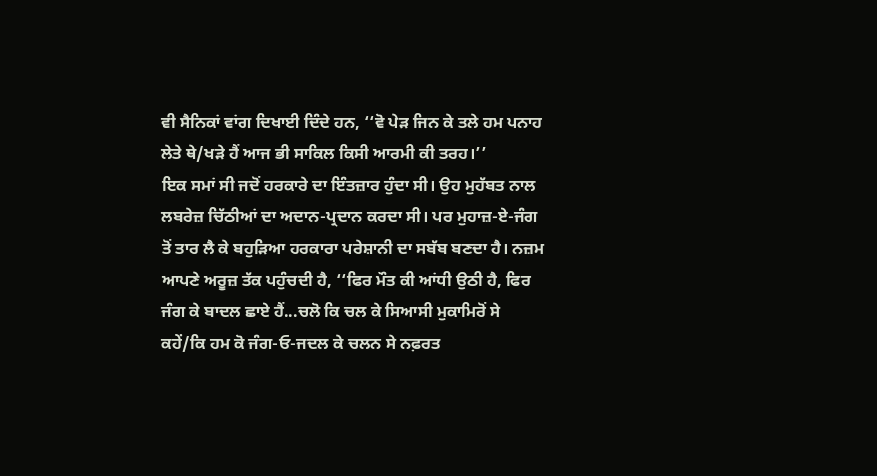ਵੀ ਸੈਨਿਕਾਂ ਵਾਂਗ ਦਿਖਾਈ ਦਿੰਦੇ ਹਨ, ‘‘ਵੋ ਪੇੜ ਜਿਨ ਕੇ ਤਲੇ ਹਮ ਪਨਾਹ ਲੇਤੇ ਥੇ/ਖੜੇ ਹੈਂ ਆਜ ਭੀ ਸਾਕਿਲ ਕਿਸੀ ਆਰਮੀ ਕੀ ਤਰਹ।’’
ਇਕ ਸਮਾਂ ਸੀ ਜਦੋਂ ਹਰਕਾਰੇ ਦਾ ਇੰਤਜ਼ਾਰ ਹੁੰਦਾ ਸੀ। ਉਹ ਮੁਹੱਬਤ ਨਾਲ ਲਬਰੇਜ਼ ਚਿੱਠੀਆਂ ਦਾ ਅਦਾਨ-ਪ੍ਰਦਾਨ ਕਰਦਾ ਸੀ। ਪਰ ਮੁਹਾਜ਼-ਏ-ਜੰਗ ਤੋਂ ਤਾਰ ਲੈ ਕੇ ਬਹੁੜਿਆ ਹਰਕਾਰਾ ਪਰੇਸ਼ਾਨੀ ਦਾ ਸਬੱਬ ਬਣਦਾ ਹੈ। ਨਜ਼ਮ ਆਪਣੇ ਅਰੂਜ਼ ਤੱਕ ਪਹੁੰਚਦੀ ਹੈ, ‘‘ਫਿਰ ਮੌਤ ਕੀ ਆਂਧੀ ਉਠੀ ਹੈ, ਫਿਰ ਜੰਗ ਕੇ ਬਾਦਲ ਛਾਏ ਹੈਂ...ਚਲੋ ਕਿ ਚਲ ਕੇ ਸਿਆਸੀ ਮੁਕਾਮਿਰੋਂ ਸੇ ਕਹੇਂ/ਕਿ ਹਮ ਕੋ ਜੰਗ-ਓ-ਜਦਲ ਕੇ ਚਲਨ ਸੇ ਨਫ਼ਰਤ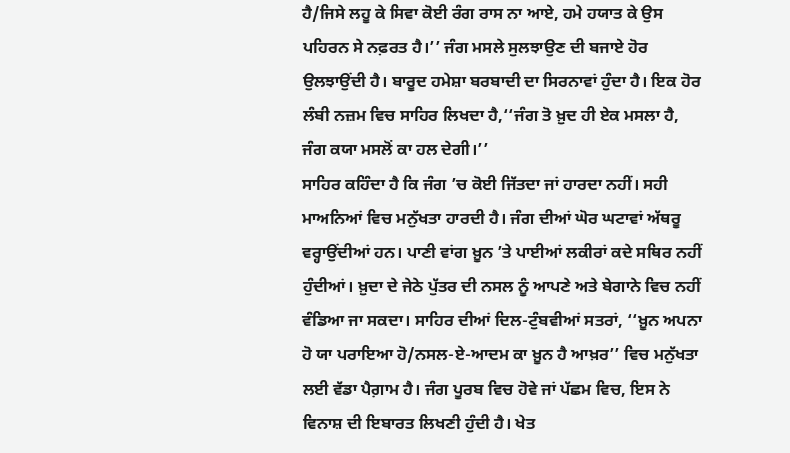ਹੈ/ਜਿਸੇ ਲਹੂ ਕੇ ਸਿਵਾ ਕੋਈ ਰੰਗ ਰਾਸ ਨਾ ਆਏ, ਹਮੇ ਹਯਾਤ ਕੇ ਉਸ ਪਹਿਰਨ ਸੇ ਨਫ਼ਰਤ ਹੈ।’’ ਜੰਗ ਮਸਲੇ ਸੁਲਝਾਉਣ ਦੀ ਬਜਾਏ ਹੋਰ ਉਲਝਾਉਂਦੀ ਹੈ। ਬਾਰੂਦ ਹਮੇਸ਼ਾ ਬਰਬਾਦੀ ਦਾ ਸਿਰਨਾਵਾਂ ਹੁੰਦਾ ਹੈ। ਇਕ ਹੋਰ ਲੰਬੀ ਨਜ਼ਮ ਵਿਚ ਸਾਹਿਰ ਲਿਖਦਾ ਹੈ,‘‘ਜੰਗ ਤੋ ਖ਼ੁਦ ਹੀ ਏਕ ਮਸਲਾ ਹੈ, ਜੰਗ ਕਯਾ ਮਸਲੋਂ ਕਾ ਹਲ ਦੇਗੀ।’’
ਸਾਹਿਰ ਕਹਿੰਦਾ ਹੈ ਕਿ ਜੰਗ ’ਚ ਕੋਈ ਜਿੱਤਦਾ ਜਾਂ ਹਾਰਦਾ ਨਹੀਂ। ਸਹੀ ਮਾਅਨਿਆਂ ਵਿਚ ਮਨੁੱਖਤਾ ਹਾਰਦੀ ਹੈ। ਜੰਗ ਦੀਆਂ ਘੋਰ ਘਟਾਵਾਂ ਅੱਥਰੂ ਵਰ੍ਹਾਉਂਦੀਆਂ ਹਨ। ਪਾਣੀ ਵਾਂਗ ਖ਼ੂਨ ’ਤੇ ਪਾਈਆਂ ਲਕੀਰਾਂ ਕਦੇ ਸਥਿਰ ਨਹੀਂ ਹੁੰਦੀਆਂ। ਖ਼ੁਦਾ ਦੇ ਜੇਠੇ ਪੁੱਤਰ ਦੀ ਨਸਲ ਨੂੰ ਆਪਣੇ ਅਤੇ ਬੇਗਾਨੇ ਵਿਚ ਨਹੀਂ ਵੰਡਿਆ ਜਾ ਸਕਦਾ। ਸਾਹਿਰ ਦੀਆਂ ਦਿਲ-ਟੁੰਬਵੀਆਂ ਸਤਰਾਂ, ‘‘ਖ਼ੂਨ ਅਪਨਾ ਹੋ ਯਾ ਪਰਾਇਆ ਹੋ/ਨਸਲ-ਏ-ਆਦਮ ਕਾ ਖ਼ੂਨ ਹੈ ਆਖ਼ਰ’’ ਵਿਚ ਮਨੁੱਖਤਾ ਲਈ ਵੱਡਾ ਪੈਗ਼ਾਮ ਹੈ। ਜੰਗ ਪੂਰਬ ਵਿਚ ਹੋਵੇ ਜਾਂ ਪੱਛਮ ਵਿਚ, ਇਸ ਨੇ ਵਿਨਾਸ਼ ਦੀ ਇਬਾਰਤ ਲਿਖਣੀ ਹੁੰਦੀ ਹੈ। ਖੇਤ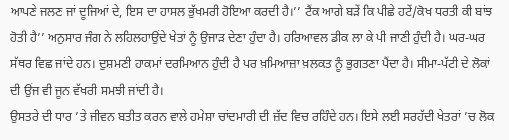ਆਪਣੇ ਜਲਣ ਜਾਂ ਦੂਜਿਆਂ ਦੇ, ਇਸ ਦਾ ਹਾਸਲ ਭੁੱਖਮਰੀ ਹੋਇਆ ਕਰਦੀ ਹੈ।’’ ਟੈਂਕ ਆਗੇ ਬੜੇਂ ਕਿ ਪੀਛੇ ਹਟੇਂ/ਕੋਖ ਧਰਤੀ ਕੀ ਬਾਂਝ ਹੋਤੀ ਹੈ’’ ਅਨੁਸਾਰ ਜੰਗ ਨੇ ਲਹਿਲਹਾਉਂਦੇ ਖੇਤਾਂ ਨੂੰ ਉਜਾੜ ਦੇਣਾ ਹੁੰਦਾ ਹੈ। ਹਰਿਆਵਲ ਡੀਕ ਲਾ ਕੇ ਪੀ ਜਾਣੀ ਹੁੰਦੀ ਹੈ। ਘਰ-ਘਰ ਸੱਥਰ ਵਿਛ ਜਾਂਦੇ ਹਨ। ਦੁਸ਼ਮਣੀ ਹਾਕਮਾਂ ਦਰਮਿਆਨ ਹੁੰਦੀ ਹੈ ਪਰ ਖ਼ਮਿਆਜ਼ਾ ਖ਼ਲਕਤ ਨੂੰ ਭੁਗਤਣਾ ਪੈਂਦਾ ਹੈ। ਸੀਮਾ-ਪੱਟੀ ਦੇ ਲੋਕਾਂ ਦੀ ਉਂਜ ਵੀ ਜੂਨ ਵੱਖਰੀ ਸਮਝੀ ਜਾਂਦੀ ਹੈ।
ਉਸਤਰੇ ਦੀ ਧਾਰ ’ਤੇ ਜੀਵਨ ਬਤੀਤ ਕਰਨ ਵਾਲੇ ਹਮੇਸ਼ਾ ਚਾਂਦਮਾਰੀ ਦੀ ਜ਼ੱਦ ਵਿਚ ਰਹਿੰਦੇ ਹਨ। ਇਸੇ ਲਈ ਸਰਹੱਦੀ ਖੇਤਰਾਂ ’ਚ ਲੋਕ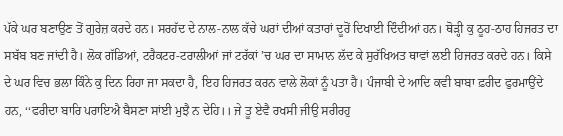ਪੱਕੇ ਘਰ ਬਣਾਉਣ ਤੋਂ ਗੁਰੇਜ਼ ਕਰਦੇ ਹਨ। ਸਰਹੱਦ ਦੇ ਨਾਲ-ਨਾਲ ਕੱਚੇ ਘਰਾਂ ਦੀਆਂ ਕਤਾਰਾਂ ਦੂਰੋਂ ਦਿਖਾਈ ਦਿੰਦੀਆਂ ਹਨ। ਥੋੜ੍ਹੀ ਕੁ ਠੂਹ-ਠਾਹ ਹਿਜਰਤ ਦਾ ਸਬੱਬ ਬਣ ਜਾਂਦੀ ਹੈ। ਲੋਕ ਗੱਡਿਆਂ, ਟਰੈਕਟਰ-ਟਰਾਲੀਆਂ ਜਾਂ ਟਰੱਕਾਂ ’ਚ ਘਰ ਦਾ ਸਾਮਾਨ ਲੱਦ ਕੇ ਸੁਰੱਖਿਅਤ ਥਾਵਾਂ ਲਈ ਹਿਜਰਤ ਕਰਦੇ ਹਨ। ਕਿਸੇ ਦੇ ਘਰ ਵਿਚ ਭਲਾ ਕਿੰਨੇ ਕੁ ਦਿਨ ਰਿਹਾ ਜਾ ਸਕਦਾ ਹੈ, ਇਹ ਹਿਜਰਤ ਕਰਨ ਵਾਲੇ ਲੋਕਾਂ ਨੂੰ ਪਤਾ ਹੈ। ਪੰਜਾਬੀ ਦੇ ਆਦਿ ਕਵੀ ਬਾਬਾ ਫ਼ਰੀਦ ਫੁਰਮਾਉਂਦੇ ਹਨ, ‘‘ਫਰੀਦਾ ਬਾਰਿ ਪਰਾਇਐ ਬੈਸਣਾ ਸਾਂਈ ਮੁਝੈ ਨ ਦੇਹਿ।। ਜੇ ਤੂ ਏਵੈ ਰਖਸੀ ਜੀਉ ਸਰੀਰਹੁ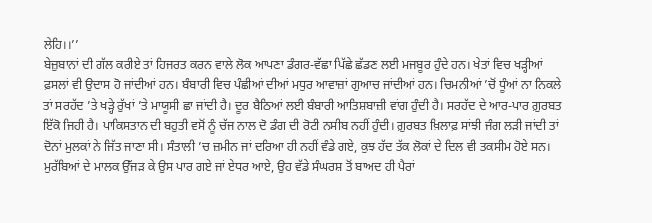ਲੇਹਿ।।’’
ਬੇਜ਼ੁਬਾਨਾਂ ਦੀ ਗੱਲ ਕਰੀਏ ਤਾਂ ਹਿਜਰਤ ਕਰਨ ਵਾਲੇ ਲੋਕ ਆਪਣਾ ਡੰਗਰ-ਵੱਛਾ ਪਿੱਛੇ ਛੱਡਣ ਲਈ ਮਜਬੂਰ ਹੁੰਦੇ ਹਨ। ਖੇਤਾਂ ਵਿਚ ਖੜ੍ਹੀਆਂ ਫ਼ਸਲਾਂ ਵੀ ਉਦਾਸ ਹੋ ਜਾਂਦੀਆਂ ਹਨ। ਬੰਬਾਰੀ ਵਿਚ ਪੰਛੀਆਂ ਦੀਆਂ ਮਧੁਰ ਆਵਾਜ਼ਾਂ ਗੁਆਚ ਜਾਂਦੀਆਂ ਹਨ। ਚਿਮਨੀਆਂ ’ਚੋਂ ਧੂੰਆਂ ਨਾ ਨਿਕਲੇ ਤਾਂ ਸਰਹੱਦ ’ਤੇ ਖੜ੍ਹੇ ਰੁੱਖਾਂ ’ਤੇ ਮਾਯੂਸੀ ਛਾ ਜਾਂਦੀ ਹੈ। ਦੂਰ ਬੈਠਿਆਂ ਲਈ ਬੰਬਾਰੀ ਆਤਿਸ਼ਬਾਜ਼ੀ ਵਾਂਗ ਹੁੰਦੀ ਹੈ। ਸਰਹੱਦ ਦੇ ਆਰ-ਪਾਰ ਗ਼ੁਰਬਤ ਇੱਕੋ ਜਿਹੀ ਹੈ। ਪਾਕਿਸਤਾਨ ਦੀ ਬਹੁਤੀ ਵਸੋਂ ਨੂੰ ਚੱਜ ਨਾਲ ਦੋ ਡੰਗ ਦੀ ਰੋਟੀ ਨਸੀਬ ਨਹੀਂ ਹੁੰਦੀ। ਗ਼ੁਰਬਤ ਖ਼ਿਲਾਫ਼ ਸਾਂਝੀ ਜੰਗ ਲੜੀ ਜਾਂਦੀ ਤਾਂ ਦੋਨਾਂ ਮੁਲਕਾਂ ਨੇ ਜਿੱਤ ਜਾਣਾ ਸੀ। ਸੰਤਾਲੀ ’ਚ ਜ਼ਮੀਨ ਜਾਂ ਦਰਿਆ ਹੀ ਨਹੀਂ ਵੰਡੇ ਗਏ, ਕੁਝ ਹੱਦ ਤੱਕ ਲੋਕਾਂ ਦੇ ਦਿਲ ਵੀ ਤਕਸੀਮ ਹੋਏ ਸਨ।
ਮੁਰੱਬਿਆਂ ਦੇ ਮਾਲਕ ਉੱਜੜ ਕੇ ਉਸ ਪਾਰ ਗਏ ਜਾਂ ਏਧਰ ਆਏ, ਉਹ ਵੱਡੇ ਸੰਘਰਸ਼ ਤੋਂ ਬਾਅਦ ਹੀ ਪੈਰਾਂ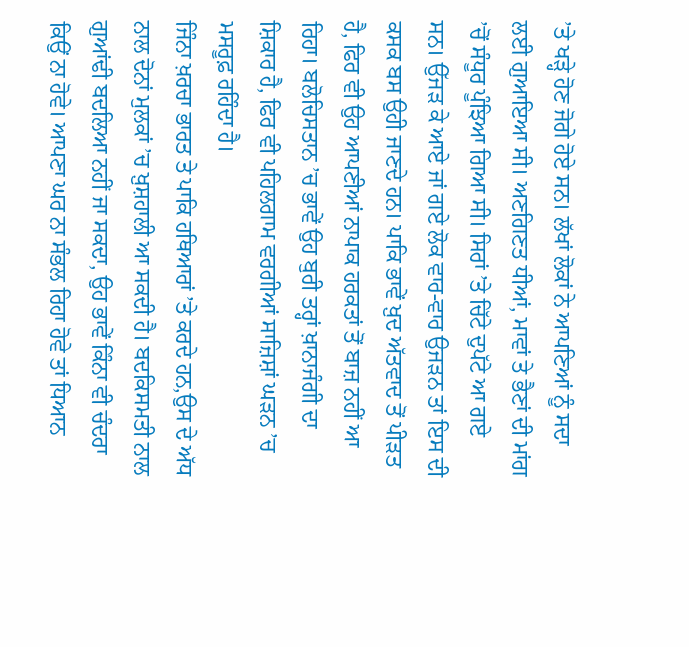’ਤੇ ਖੜ੍ਹੇ ਹੋਣ ਜੋਗੇ ਹੋਏ ਸਨ। ਲੱਖਾਂ ਲੋਕਾਂ ਨੇ ਆਪਣਿਆਂ ਨੂੰ ਸਦਾ ਲਈ ਗੁਆਇਆ ਸੀ। ਅਣਗਿਣਤ ਧੀਆਂ, ਮਾਵਾਂ ਤੇ ਭੈਣਾਂ ਦੀ ਮਾਂਗ ’ਚੋਂ ਸੰਧੂਰ ਪੂੰਝਿਆ ਗਿਆ ਸੀ। ਸਿਰਾਂ ’ਤੇ ਚਿੱਟੇ ਦੁਪੱਟੇ ਆ ਗਏ ਸਨ। ਉੱਜੜ ਕੇ ਆਏ ਜਾਂ ਗਏ ਲੋਕ ਵਾਰ-ਵਾਰ ਉਜੜਨ ਤਾਂ ਇਸ ਦੀ ਕਸਕ ਬਸ ਉਹੀ ਜਾਣਦੇ ਹਨ। ਪਾਕਿ ਭਾਵੇਂ ਖ਼ੁਦ ਅੱਤਵਾਦ ਤੋਂ ਪੀੜਤ ਹੈ, ਫਿਰ ਵੀ ਉਹ ਆਪਣੀਆਂ ਨਾਪਾਕ ਹਰਕਤਾਂ ਤੋਂ ਬਾਜ਼ ਨਹੀਂ ਆ ਰਿਹਾ। ਬਲੋਚਿਸਤਾਨ ’ਚ ਭਾਵੇਂ ਉਹ ਬੁਰੀ ਤਰ੍ਹਾਂ ਖ਼ਾਨਾਜੰਗੀ ਦਾ ਸ਼ਿਕਾਰ ਹੈ, ਫਿਰ ਵੀ ਪਹਿਲਗਾਮ ਵਰਗੀਆਂ ਸਾਜ਼ਿਸ਼ਾਂ ਘੜਨ ’ਚ ਮਸਰੂਫ਼ ਰਹਿੰਦਾ ਹੈ।
ਜਿੰਨਾ ਖ਼ਰਚਾ ਭਾਰਤ ਤੇ ਪਾਕਿ ਹਥਿਆਰਾਂ ’ਤੇ ਕਰਦੇ ਹਨ,ਉਸ ਦੇ ਅੱਧ ਨਾਲ ਦੋਨਾਂ ਮੁਲਕਾਂ ’ਚ ਖ਼ੁਸ਼ਹਾਲੀ ਆ ਸਕਦੀ ਹੈ। ਬਦਕਿਸਮਤੀ ਨਾਲ ਗੁਆਂਢੀ ਬਦਲਿਆ ਨਹੀਂ ਜਾ ਸਕਦਾ, ਉਹ ਭਾਵੇਂ ਕਿੰਨਾ ਵੀ ਚੰਦਰਾ ਕਿਉਂ ਨਾ ਹੋਵੇ। ਆਪਣਾ ਘਰ ਨਾ ਸੰਭਲ ਰਿਹਾ ਹੋਵੇ ਤਾਂ ਧਿਆਨ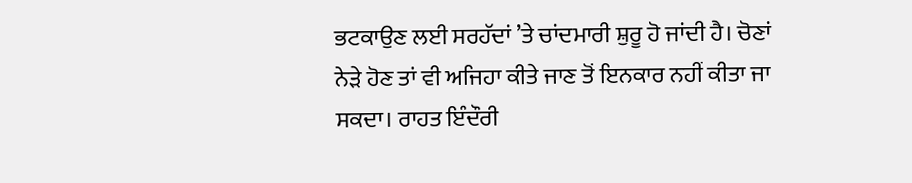ਭਟਕਾਉਣ ਲਈ ਸਰਹੱਦਾਂ ’ਤੇ ਚਾਂਦਮਾਰੀ ਸ਼ੁਰੂ ਹੋ ਜਾਂਦੀ ਹੈ। ਚੋਣਾਂ ਨੇੜੇ ਹੋਣ ਤਾਂ ਵੀ ਅਜਿਹਾ ਕੀਤੇ ਜਾਣ ਤੋਂ ਇਨਕਾਰ ਨਹੀਂ ਕੀਤਾ ਜਾ ਸਕਦਾ। ਰਾਹਤ ਇੰਦੌਰੀ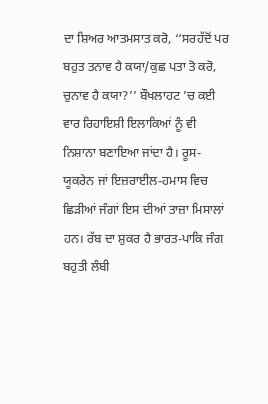ਦਾ ਸ਼ਿਅਰ ਆਤਮਸਾਤ ਕਰੋ, ‘‘ਸਰਹੱਦੋਂ ਪਰ ਬਹੁਤ ਤਨਾਵ ਹੈ ਕਯਾ/ਕੁਛ ਪਤਾ ਤੋ ਕਰੋ, ਚੁਨਾਵ ਹੈ ਕਯਾ?’’ ਬੌਖਲਾਹਟ ’ਚ ਕਈ ਵਾਰ ਰਿਹਾਇਸ਼ੀ ਇਲਾਕਿਆਂ ਨੂੰ ਵੀ ਨਿਸ਼ਾਨਾ ਬਣਾਇਆ ਜਾਂਦਾ ਹੈ। ਰੂਸ-ਯੂਕਰੇਨ ਜਾਂ ਇਜ਼ਰਾਈਲ-ਹਮਾਸ ਵਿਚ ਛਿੜੀਆਂ ਜੰਗਾਂ ਇਸ ਦੀਆਂ ਤਾਜ਼ਾ ਮਿਸਾਲਾਂ ਹਨ। ਰੱਬ ਦਾ ਸ਼ੁਕਰ ਹੈ ਭਾਰਤ-ਪਾਕਿ ਜੰਗ ਬਹੁਤੀ ਲੰਬੀ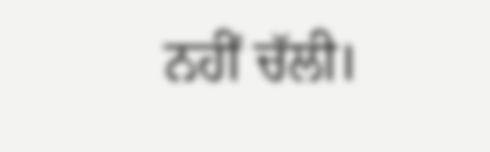ਨਹੀਂ ਚੱਲੀ।